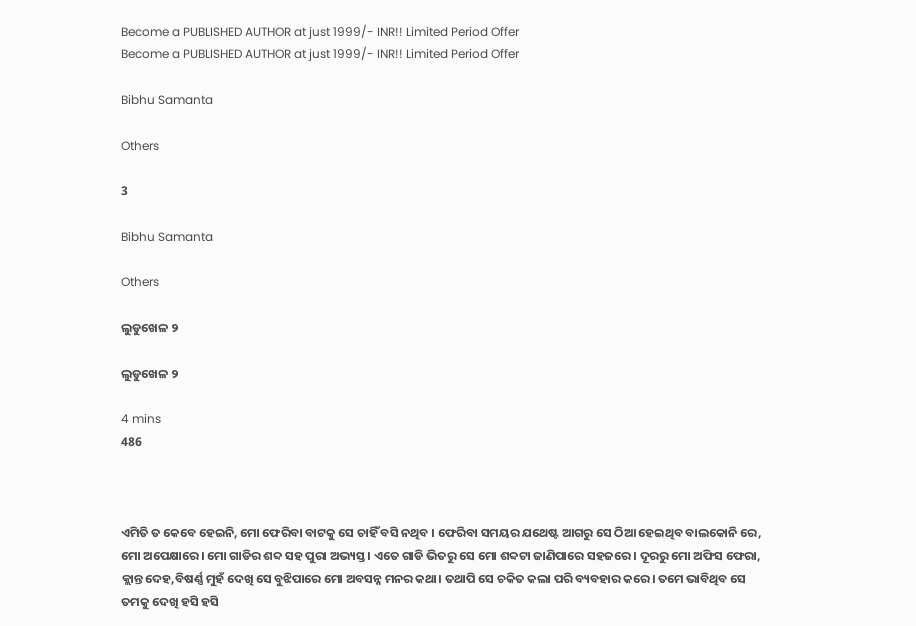Become a PUBLISHED AUTHOR at just 1999/- INR!! Limited Period Offer
Become a PUBLISHED AUTHOR at just 1999/- INR!! Limited Period Offer

Bibhu Samanta

Others

3

Bibhu Samanta

Others

ଲୁଡୁଖେଳ ୨

ଲୁଡୁଖେଳ ୨

4 mins
486



ଏମିତି ତ କେବେ ହେଇନି, ମୋ ଫେରିବା ବାଟକୁ ସେ ଚାହିଁ ବସି ନଥିବ । ଫେରିବା ସମୟର ଯଥେଷ୍ଟ ଆଗରୁ ସେ ଠିଆ ହେଇଥିବ ବାଲକୋନି ରେ, ମୋ ଅପେକ୍ଷାରେ। ମୋ ଗାଡିର ଶବ୍ଦ ସହ ପୁରା ଅଭ୍ୟସ୍ତ। ଏତେ ଗାଡି ଭିତରୁ ସେ ମୋ ଶବ୍ଦଟା ଜାଣିପାରେ ସହଜରେ। ଦୂରରୁ ମୋ ଅଫିସ ଫେରା, କ୍ଲାନ୍ତ ଦେହ,ବିଷର୍ଣ୍ଣ ମୁହଁ ଦେଖି ସେ ବୁଝିପାରେ ମୋ ଅବସନ୍ନ ମନର କଥା। ତଥାପି ସେ ଚକିତ କଲା ପରି ବ୍ୟବହାର କରେ। ତମେ ଭାବିଥିବ ସେ ତମକୁ ଦେଖି ହସି ହସି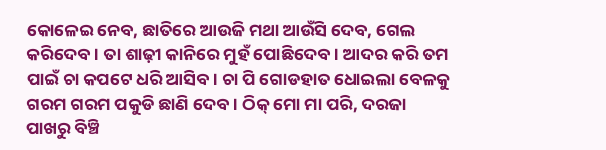କୋଳେଇ ନେବ, ଛାତିରେ ଆଉଜି ମଥା ଆଉଁସି ଦେବ, ଗେଲ କରିଦେବ। ତା ଶାଢ଼ୀ କାନିରେ ମୁହଁ ପୋଛିଦେବ। ଆଦର କରି ତମ ପାଇଁ ଚା କପଟେ ଧରି ଆସିବ। ଚା ପି ଗୋଡହାତ ଧୋଇଲା ବେଳକୁ ଗରମ ଗରମ ପକୁଡି ଛାଣି ଦେବ। ଠିକ୍ ମୋ ମା ପରି, ଦରଜା ପାଖରୁ ବିଞ୍ଚି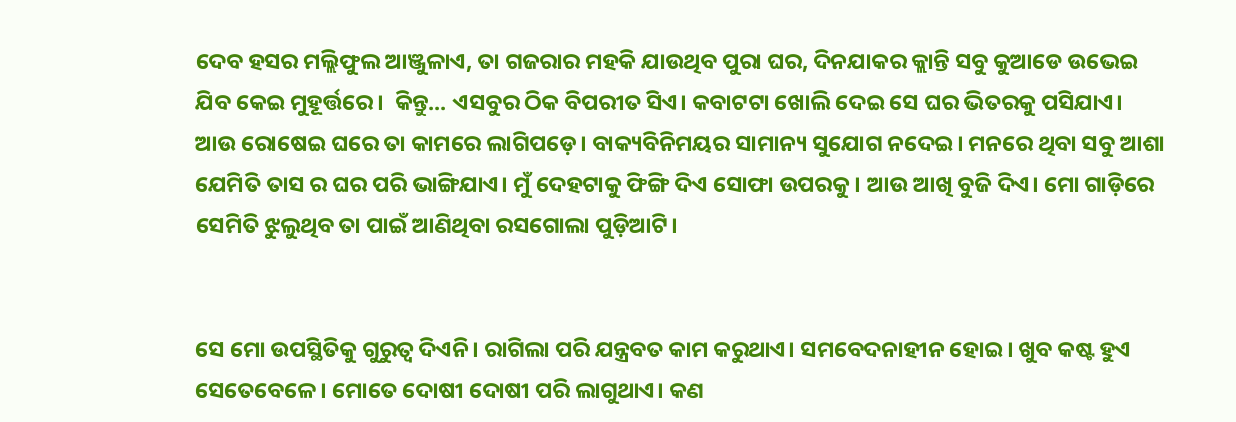ଦେବ ହସର ମଲ୍ଲିଫୁଲ ଆଞ୍ଜୁଳାଏ, ତା ଗଜରାର ମହକି ଯାଉଥିବ ପୁରା ଘର, ଦିନଯାକର କ୍ଲାନ୍ତି ସବୁ କୁଆଡେ ଉଭେଇ ଯିବ କେଇ ମୁହୂର୍ତ୍ତରେ।  କିନ୍ତୁ... ଏସବୁର ଠିକ ବିପରୀତ ସିଏ। କବାଟଟା ଖୋଲି ଦେଇ ସେ ଘର ଭିତରକୁ ପସିଯାଏ। ଆଉ ରୋଷେଇ ଘରେ ତା କାମରେ ଲାଗିପଡ଼େ। ବାକ୍ୟବିନିମୟର ସାମାନ୍ୟ ସୁଯୋଗ ନଦେଇ। ମନରେ ଥିବା ସବୁ ଆଶା ଯେମିତି ତାସ ର ଘର ପରି ଭାଙ୍ଗିଯାଏ। ମୁଁ ଦେହଟାକୁ ଫିଙ୍ଗି ଦିଏ ସୋଫା ଉପରକୁ। ଆଉ ଆଖି ବୁଜି ଦିଏ। ମୋ ଗାଡ଼ିରେ ସେମିତି ଝୁଲୁଥିବ ତା ପାଇଁ ଆଣିଥିବା ରସଗୋଲା ପୁଡ଼ିଆଟି।


ସେ ମୋ ଉପସ୍ଥିତିକୁ ଗୁରୁତ୍ୱ ଦିଏନି। ରାଗିଲା ପରି ଯନ୍ତ୍ରବତ କାମ କରୁଥାଏ। ସମବେଦନାହୀନ ହୋଇ। ଖୁବ କଷ୍ଟ ହୁଏ ସେତେବେଳେ। ମୋତେ ଦୋଷୀ ଦୋଷୀ ପରି ଲାଗୁଥାଏ। କଣ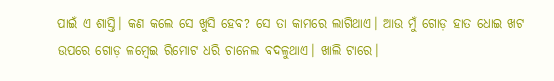ପାଇଁ ଏ ଶାସ୍ତି। କଣ କଲେ ସେ ଖୁସି ହେବ? ସେ ତା କାମରେ ଲାଗିଥାଏ। ଆଉ ମୁଁ ଗୋଡ଼ ହାତ ଧୋଇ ଖଟ ଉପରେ ଗୋଡ଼ ଳମ୍ବେଇ ରିମୋଟ ଧରି ଚାନେଲ ବଦଳୁଥାଏ। ଖାଲି ଟାରେ।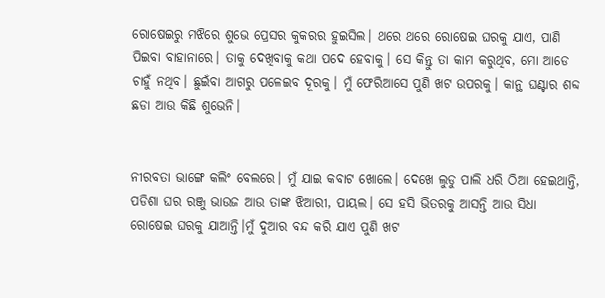ରୋଷେଇରୁ ମଝିରେ ଶୁଭେ ପ୍ରେସର କୁକରର ହୁଇସିଲ। ଥରେ ଥରେ ରୋଷେଇ ଘରକୁ ଯାଏ, ପାଣି ପିଇବା ବାହାନାରେ। ତାକୁ ଦେଖିବାକୁ କଥା ପଦେ ହେବାକୁ। ସେ କିନ୍ତୁ ତା କାମ କରୁଥିବ, ମୋ ଆଡେ ଚାହୁଁ ନଥିବ। ଛୁଇଁବା ଆଗରୁ ପଳେଇବ ଦୂରକୁ। ମୁଁ ଫେରିଆସେ ପୁଣି ଖଟ ଉପରକୁ। କାନ୍ଥ ଘଣ୍ଟାର ଶବ୍ଦ ଛଡା ଆଉ କିଛି ଶୁଭେନି।


ନୀରବତା ଭାଙ୍ଗେ କଲିଂ ବେଲରେ। ମୁଁ ଯାଇ କବାଟ ଖୋଲେ। ଦେଖେ ଲୁଡୁ ପାଲି ଧରି ଠିଆ ହେଇଥାନ୍ତି, ପଡିଶା ଘର ରଞ୍ଜୁ ଭାଉଜ ଆଉ ତାଙ୍କ ଝିଆରୀ, ପାୟଲ। ସେ ହସି ଭିତରକୁ ଆସନ୍ତି ଆଉ ସିଧା ରୋଷେଇ ଘରକୁ ଯାଆନ୍ତି।ମୁଁ ଦୁଆର ବନ୍ଦ କରି ଯାଏ ପୁଣି ଖଟ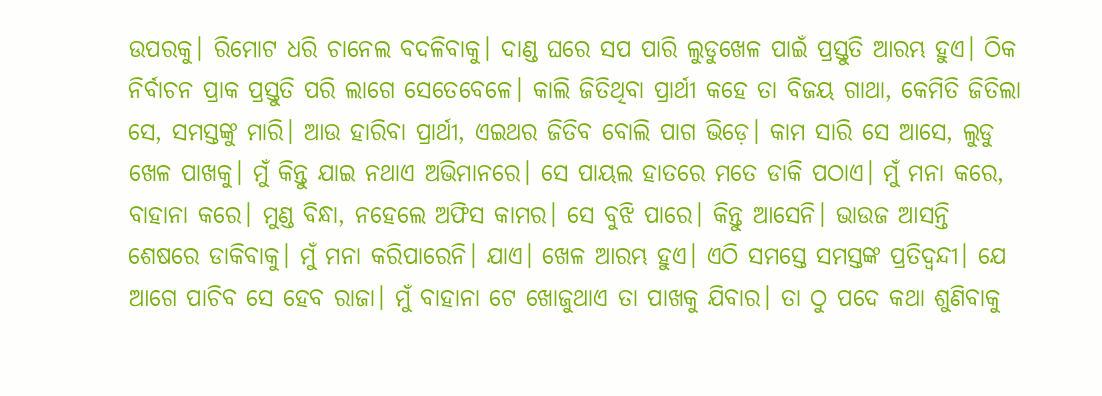ଉପରକୁ। ରିମୋଟ ଧରି ଚାନେଲ ବଦଳିବାକୁ। ଦାଣ୍ଡ ଘରେ ସପ ପାରି ଲୁଡୁଖେଳ ପାଇଁ ପ୍ରସ୍ତୁତି ଆରମ୍ଭ ହୁଏ। ଠିକ ନିର୍ବାଚନ ପ୍ରାକ ପ୍ରସ୍ତୁତି ପରି ଲାଗେ ସେତେବେଳେ। କାଲି ଜିତିଥିବା ପ୍ରାର୍ଥୀ କହେ ତା ବିଜୟ ଗାଥା, କେମିତି ଜିତିଲା ସେ, ସମସ୍ତଙ୍କୁ ମାରି। ଆଉ ହାରିବା ପ୍ରାର୍ଥୀ, ଏଇଥର ଜିତିବ ବୋଲି ପାଗ ଭିଡ଼େ। କାମ ସାରି ସେ ଆସେ, ଲୁଡୁ ଖେଳ ପାଖକୁ। ମୁଁ କିନ୍ତୁ ଯାଇ ନଥାଏ ଅଭିମାନରେ। ସେ ପାୟଲ ହାତରେ ମତେ ଡାକି ପଠାଏ। ମୁଁ ମନା କରେ, ବାହାନା କରେ। ମୁଣ୍ଡ ବିନ୍ଧା, ନହେଲେ ଅଫିସ କାମର। ସେ ବୁଝି ପାରେ। କିନ୍ତୁ ଆସେନି। ଭାଉଜ ଆସନ୍ତି ଶେଷରେ ଡାକିବାକୁ। ମୁଁ ମନା କରିପାରେନି। ଯାଏ। ଖେଳ ଆରମ୍ଭ ହୁଏ। ଏଠି ସମସ୍ତେ ସମସ୍ତଙ୍କ ପ୍ରତିଦ୍ବନ୍ଦୀ। ଯେ ଆଗେ ପାଚିବ ସେ ହେବ ରାଜା। ମୁଁ ବାହାନା ଟେ ଖୋଜୁଥାଏ ତା ପାଖକୁ ଯିବାର। ତା ଠୁ ପଦେ କଥା ଶୁଣିବାକୁ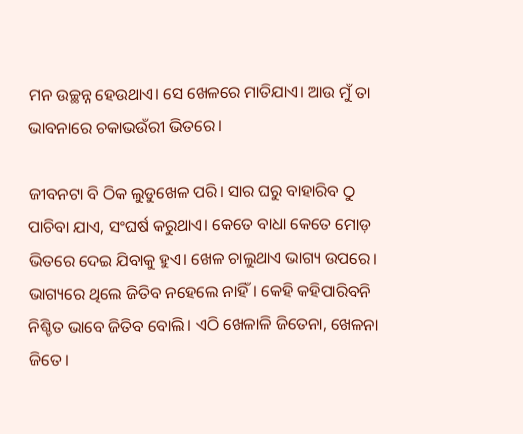ମନ ଉଚ୍ଛନ୍ନ ହେଉଥାଏ। ସେ ଖେଳରେ ମାତିଯାଏ। ଆଉ ମୁଁ ତା ଭାବନାରେ ଚକାଭଉଁରୀ ଭିତରେ।

ଜୀବନଟା ବି ଠିକ ଲୁଡୁଖେଳ ପରି। ସାର ଘରୁ ବାହାରିବ ଠୁ ପାଚିବା ଯାଏ, ସଂଘର୍ଷ କରୁଥାଏ। କେତେ ବାଧା କେତେ ମୋଡ଼ ଭିତରେ ଦେଇ ଯିବାକୁ ହୁଏ। ଖେଳ ଚାଲୁଥାଏ ଭାଗ୍ୟ ଉପରେ। ଭାଗ୍ୟରେ ଥିଲେ ଜିତିବ ନହେଲେ ନାହିଁ। କେହି କହିପାରିବନି ନିଶ୍ଚିତ ଭାବେ ଜିତିବ ବୋଲି। ଏଠି ଖେଳାଳି ଜିତେନା, ଖେଳନା ଜିତେ।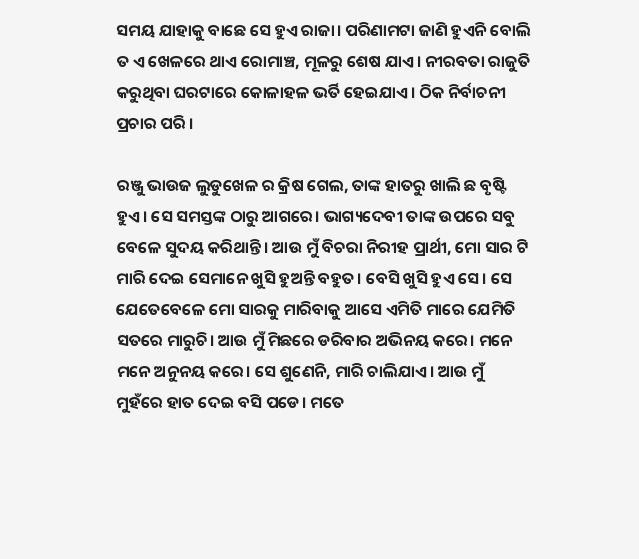ସମୟ ଯାହାକୁ ବାଛେ ସେ ହୁଏ ରାଜା। ପରିଣାମଟା ଜାଣି ହୁଏନି ବୋଲି ତ ଏ ଖେଳରେ ଥାଏ ରୋମାଞ୍ଚ, ମୂଳରୁ ଶେଷ ଯାଏ। ନୀରବତା ରାଜୁତି କରୁଥିବା ଘରଟାରେ କୋଳାହଳ ଭର୍ତି ହେଇଯାଏ। ଠିକ ନିର୍ବାଚନୀ ପ୍ରଚାର ପରି ।

ରଞ୍ଜୁ ଭାଉଜ ଲୁଡୁଖେଳ ର କ୍ରିଷ ଗେଲ, ତାଙ୍କ ହାତରୁ ଖାଲି ଛ ବୃଷ୍ଟି ହୁଏ। ସେ ସମସ୍ତଙ୍କ ଠାରୁ ଆଗରେ। ଭାଗ୍ୟଦେବୀ ତାଙ୍କ ଉପରେ ସବୁ ବେଳେ ସୁଦୟ କରିଥାନ୍ତି। ଆଉ ମୁଁ ବିଚରା ନିରୀହ ପ୍ରାର୍ଥୀ, ମୋ ସାର ଟି ମାରି ଦେଇ ସେମାନେ ଖୁସି ହୁଅନ୍ତି ବହୁତ। ବେସି ଖୁସି ହୁଏ ସେ। ସେ ଯେତେବେଳେ ମୋ ସାରକୁ ମାରିବାକୁ ଆସେ ଏମିତି ମାରେ ଯେମିତି ସତରେ ମାରୁଚି। ଆଉ ମୁଁ ମିଛରେ ଡରିବାର ଅଭିନୟ କରେ। ମନେ ମନେ ଅନୁନୟ କରେ। ସେ ଶୁଣେନି, ମାରି ଚାଲିଯାଏ। ଆଉ ମୁଁ ମୁହଁରେ ହାତ ଦେଇ ବସି ପଡେ। ମତେ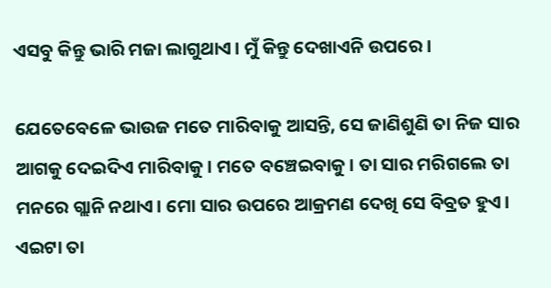ଏସବୁ କିନ୍ତୁ ଭାରି ମଜା ଲାଗୁଥାଏ। ମୁଁ କିନ୍ତୁ ଦେଖାଏନି ଉପରେ।

ଯେତେବେଳେ ଭାଉଜ ମତେ ମାରିବାକୁ ଆସନ୍ତି, ସେ ଜାଣିଶୁଣି ତା ନିଜ ସାର ଆଗକୁ ଦେଇଦିଏ ମାରିବାକୁ। ମତେ ବଞ୍ଚେଇବାକୁ। ତା ସାର ମରିଗଲେ ତା ମନରେ ଗ୍ଲାନି ନଥାଏ। ମୋ ସାର ଉପରେ ଆକ୍ରମଣ ଦେଖି ସେ ବିବ୍ରତ ହୁଏ। ଏଇଟା ତା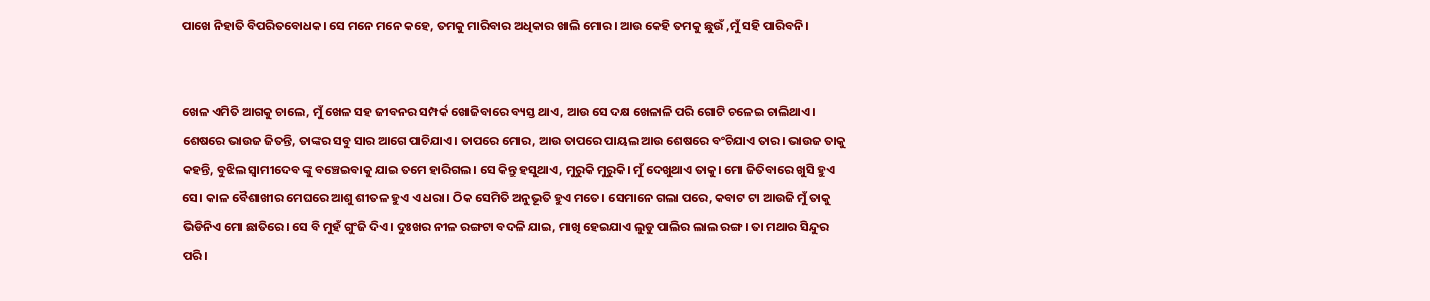ପାଖେ ନିହାତି ବିପରିତବୋଧକ। ସେ ମନେ ମନେ କହେ, ତମକୁ ମାରିବାର ଅଧିକାର ଖାଲି ମୋର। ଆଉ କେହି ତମକୁ ଛୁଉଁ ,ମୁଁ ସହି ପାରିବନି।


ଖେଳ ଏମିତି ଆଗକୁ ଚାଲେ, ମୁଁ ଖେଳ ସହ ଜୀବନର ସମ୍ପର୍କ ଖୋଜିବାରେ ବ୍ୟସ୍ତ ଥାଏ, ଆଉ ସେ ଦକ୍ଷ ଖେଳାଳି ପରି ଗୋଟି ଚଳେଇ ଚାଲିଥାଏ। ଶେଷରେ ଭାଉଜ ଜିତନ୍ତି, ତାଙ୍କର ସବୁ ସାର ଆଗେ ପାଚିଯାଏ। ତାପରେ ମୋର, ଆଉ ତାପରେ ପାୟଲ ଆଉ ଶେଷରେ ବଂଚିଯାଏ ତାର। ଭାଉଜ ତାକୁ କହନ୍ତି, ବୁଝିଲ ସ୍ୱାମୀଦେବ ଙ୍କୁ ବଞ୍ଚେଇବାକୁ ଯାଇ ତମେ ହାରିଗଲ। ସେ କିନ୍ତୁ ହସୁଥାଏ, ମୁରୁକି ମୁରୁକି। ମୁଁ ଦେଖୁଥାଏ ତାକୁ। ମୋ ଜିତିବାରେ ଖୁସି ହୁଏ ସେ। କାଳ ବୈଶାଖୀର ମେଘରେ ଆଶୁ ଶୀତଳ ହୁଏ ଏ ଧରା। ଠିକ ସେମିତି ଅନୁଭୂତି ହୁଏ ମତେ। ସେମାନେ ଗଲା ପରେ, କବାଟ ଟା ଆଉଜି ମୁଁ ତାକୁ ଭିଡିନିଏ ମୋ ଛାତିରେ। ସେ ବି ମୁହଁ ଗୁଂଜି ଦିଏ। ଦୁଃଖର ନୀଳ ରଙ୍ଗଟା ବଦଳି ଯାଇ, ମାଖି ହେଇଯାଏ ଲୁଡୁ ପାଲିର ଲାଲ ରଙ୍ଗ। ତା ମଥାର ସିନ୍ଦୁର ପରି।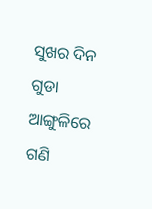ସୁଖର ଦିନ ଗୁଡା ଆଙ୍ଗୁଳିରେ ଗଣି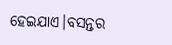ହେଇଯାଏ।ବସନ୍ତର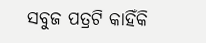ସବୁଜ ପତ୍ରଟି କାହିଁକି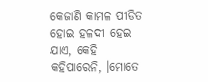କେଜାଣି କାମଳ ପୀଡିତ ହୋଇ ହଳଦୀ ହେଇ ଯାଏ, କେହି କହିପାରେନି, ।ମୋତେ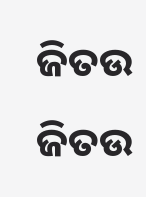ଜିତଉ ଜିତଉ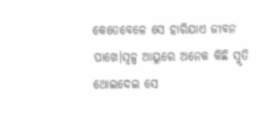କେତେବେଳେ ସେ ହାରିଯାଏ ଜୀବନ ପାଖେ।ସ୍ୱଳ୍ପ ଆୟୁରେ ଅନେକ କିଛି ସ୍ମୃତି ଥୋଇଦେଇ ସେ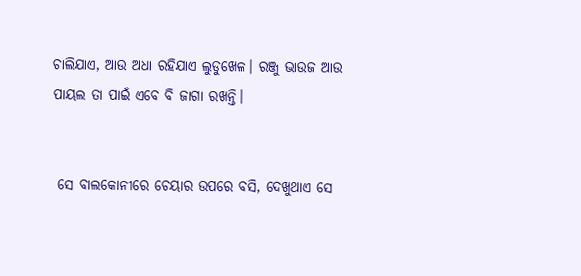ଚାଲିଯାଏ, ଆଉ ଅଧା ରହିଯାଏ ଲୁଡୁଖେଳ। ରଞ୍ଜୁ ଭାଉଜ ଆଉ ପାୟଲ ତା ପାଇଁ ଏବେ ବି ଜାଗା ରଖନ୍ତି।


 ସେ ବାଲକୋନୀରେ ଚେୟାର ଉପରେ ବସି, ଦେଖୁଥାଏ ସେ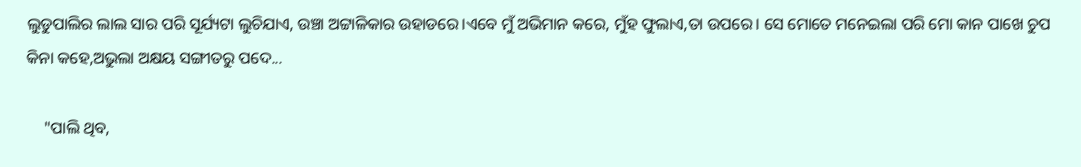ଲୁଡୁପାଲିର ଲାଲ ସାର ପରି ସୂର୍ଯ୍ୟଟା ଲୁଚିଯାଏ, ଉଞ୍ଚା ଅଟ୍ଟାଳିକାର ଉହାଡରେ।ଏବେ ମୁଁ ଅଭିମାନ କରେ, ମୁଁହ ଫୁଲାଏ,ତା ଉପରେ। ସେ ମୋତେ ମନେଇଲା ପରି ମୋ କାନ ପାଖେ ଚୁପ କିନା କହେ,ଅଭୁଲା ଅକ୍ଷୟ ସଙ୍ଗୀତରୁ ପଦେ...

    "ପାଲି ଥିବ,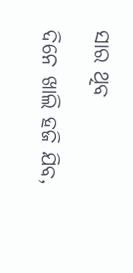ସାର ଥିବ

ଦିନେ ଖାଲି ହଜି ଯିବ,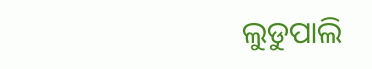ଲୁଡୁପାଲି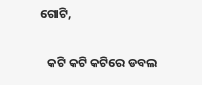ଗୋଟି,

   କଟି କଟି କଟିରେ ଡବଲ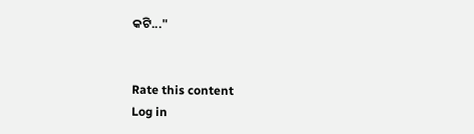କଟି..."


Rate this content
Log in